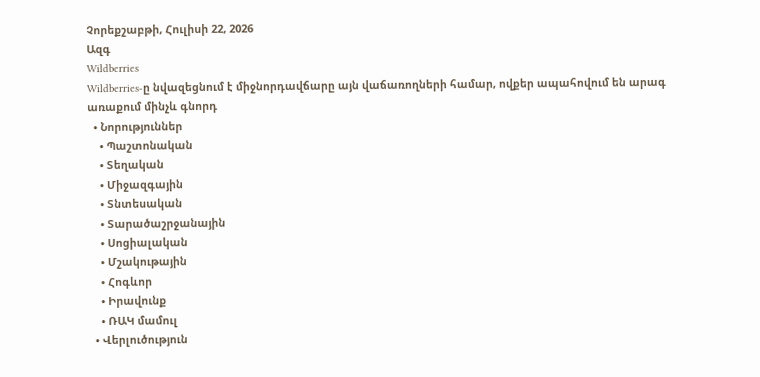Չորեքշաբթի, Հուլիսի 22, 2026
Ազգ
Wildberries
Wildberries-ը նվազեցնում է միջնորդավճարը այն վաճառողների համար, ովքեր ապահովում են արագ առաքում մինչև գնորդ
  • Նորություններ
    • Պաշտոնական
    • Տեղական
    • Միջազգային
    • Տնտեսական
    • Տարածաշրջանային
    • Սոցիալական
    • Մշակութային
    • Հոգևոր
    • Իրավունք
    • ՌԱԿ մամուլ
  • Վերլուծություն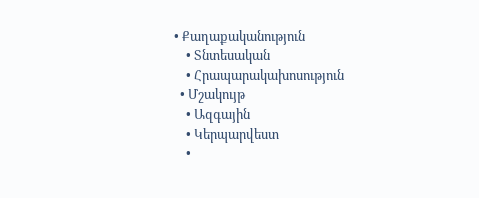• Քաղաքականություն
    • Տնտեսական
    • Հրապարակախոսություն
  • Մշակույթ
    • Ազգային
    • Կերպարվեստ
    •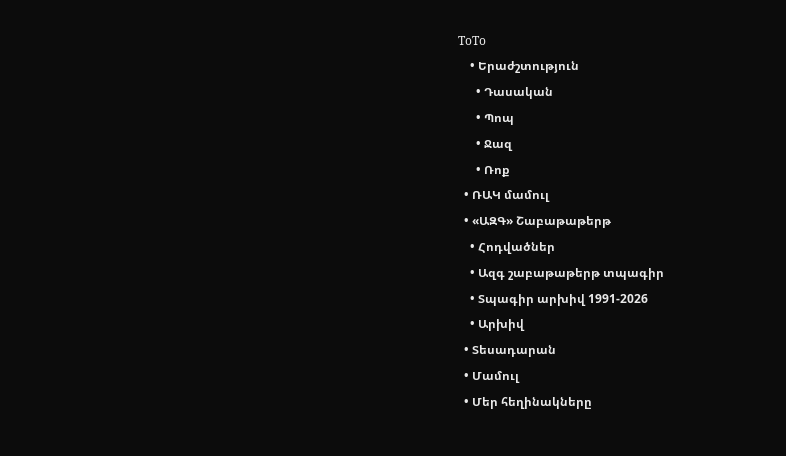ToTo
    • Երաժշտություն
      • Դասական
      • Պոպ
      • Ջազ
      • Ռոք
  • ՌԱԿ մամուլ
  • «ԱԶԳ» Շաբաթաթերթ
    • Հոդվածներ
    • Ազգ շաբաթաթերթ տպագիր
    • Տպագիր արխիվ 1991-2026
    • Արխիվ
  • Տեսադարան
  • Մամուլ
  • Մեր հեղինակները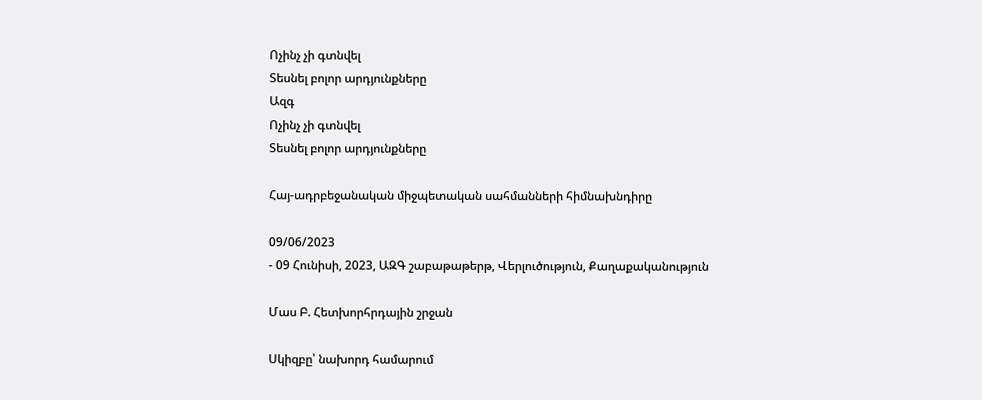Ոչինչ չի գտնվել
Տեսնել բոլոր արդյունքները
Ազգ
Ոչինչ չի գտնվել
Տեսնել բոլոր արդյունքները

Հայ-ադրբեջանական միջպետական սահմանների հիմնախնդիրը

09/06/2023
- 09 Հունիսի, 2023, ԱԶԳ շաբաթաթերթ, Վերլուծություն, Քաղաքականություն

Մաս Բ. Հետխորհրդային շրջան

Սկիզբը՝ նախորդ համարում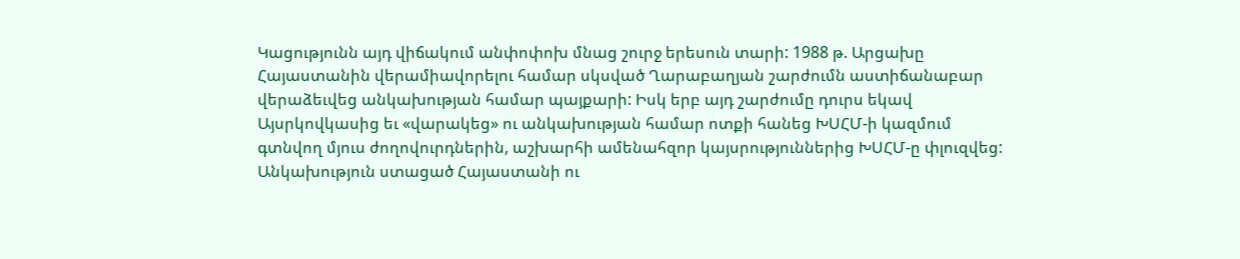Կացությունն այդ վիճակում անփոփոխ մնաց շուրջ երեսուն տարի: 1988 թ. Արցախը Հայաստանին վերամիավորելու համար սկսված Ղարաբաղյան շարժումն աստիճանաբար վերաձեւվեց անկախության համար պայքարի: Իսկ երբ այդ շարժումը դուրս եկավ Այսրկովկասից եւ «վարակեց» ու անկախության համար ոտքի հանեց ԽՍՀՄ-ի կազմում գտնվող մյուս ժողովուրդներին, աշխարհի ամենահզոր կայսրություններից ԽՍՀՄ-ը փլուզվեց: Անկախություն ստացած Հայաստանի ու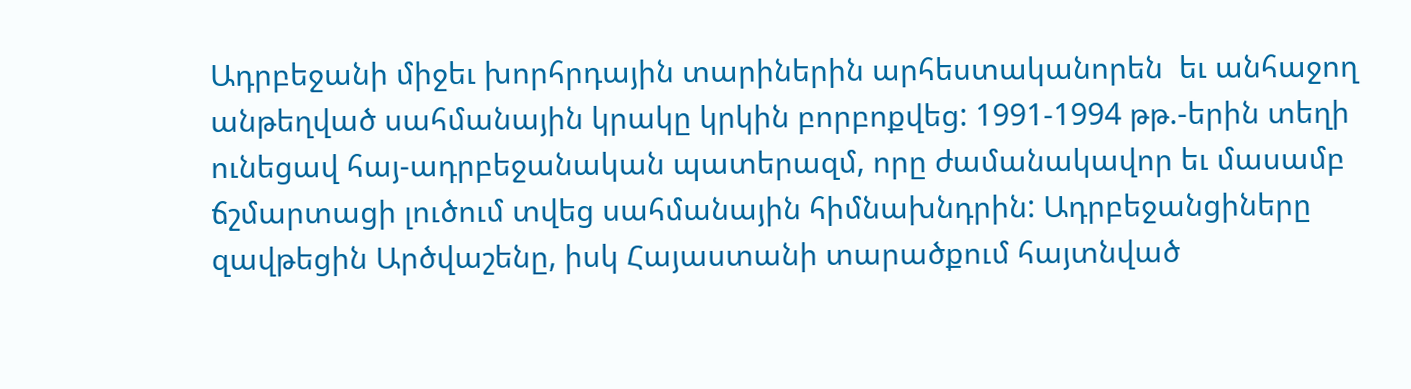Ադրբեջանի միջեւ խորհրդային տարիներին արհեստականորեն  եւ անհաջող անթեղված սահմանային կրակը կրկին բորբոքվեց: 1991-1994 թթ.-երին տեղի ունեցավ հայ-ադրբեջանական պատերազմ, որը ժամանակավոր եւ մասամբ ճշմարտացի լուծում տվեց սահմանային հիմնախնդրին: Ադրբեջանցիները զավթեցին Արծվաշենը, իսկ Հայաստանի տարածքում հայտնված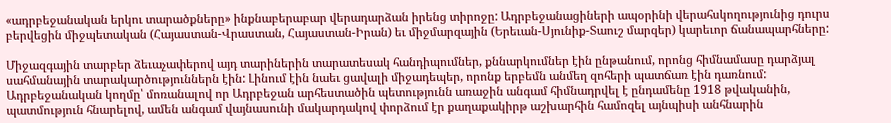«ադրբեջանական երկու տարածքները» ինքնաբերաբար վերադարձան իրենց տիրոջը: Ադրբեջանացիների ապօրինի վերահսկողությունից դուրս բերվեցին միջպետական (Հայաստան-Վրաստան, Հայաստան-Իրան) եւ միջմարզային (Երեւան-Սյունիք-Տաուշ մարզեր) կարեւոր ճանապարհները:

Միջազգային տարբեր ձեւաչափերով այդ տարիներին տարատեսակ հանդիպումներ, քննարկումներ էին ընթանում, որոնց հիմնամասը դարձյալ սահմանային տարակարծություններն էին: Լինում էին նաեւ ցավալի միջադեպեր, որոնք երբեմն անմեղ զոհերի պատճառ էին դառնում: Ադրբեջանական կողմը՝ մոռանալով որ Ադրբեջան արհեստածին պետությունն առաջին անգամ հիմնադրվել է ընդամենը 1918 թվականին, պատմություն հնարելով, ամեն անգամ վայնասունի մակարդակով փորձում էր քաղաքակիրթ աշխարհին համոզել այնպիսի անհնարին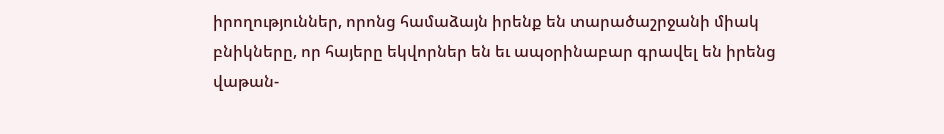իրողություններ, որոնց համաձայն իրենք են տարածաշրջանի միակ բնիկները, որ հայերը եկվորներ են եւ ապօրինաբար գրավել են իրենց վաթան-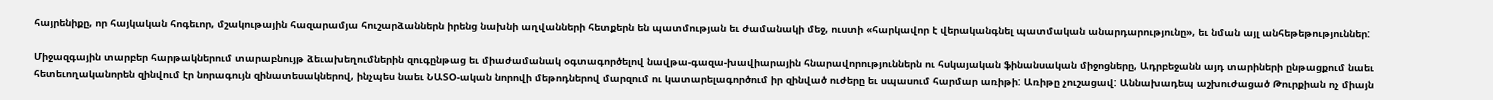հայրենիքը, որ հայկական հոգեւոր, մշակութային հազարամյա հուշարձաններն իրենց նախնի աղվանների հետքերն են պատմության եւ ժամանակի մեջ, ուստի «հարկավոր է վերականգնել պատմական անարդարությունը», եւ նման այլ անհեթեթություններ:

Միջազգային տարբեր հարթակներում տարաբնույթ ձեւախեղումներին զուգընթաց եւ միաժամանակ օգտագործելով նավթա-գազա-խավիարային հնարավորություններն ու հսկայական ֆինանսական միջոցները, Ադրբեջանն այդ տարիների ընթացքում նաեւ հետեւողականորեն զինվում էր նորագույն զինատեսակներով, ինչպես նաեւ ՆԱՏՕ-ական նորովի մեթոդներով մարզում ու կատարելագործում իր զինված ուժերը եւ սպասում հարմար առիթի: Առիթը չուշացավ: Աննախադեպ աշխուժացած Թուրքիան ոչ միայն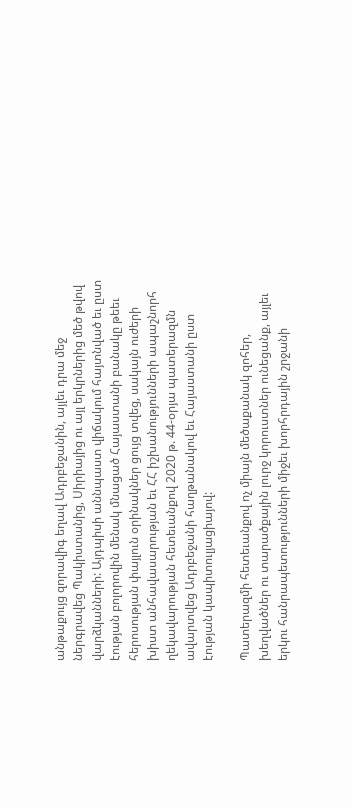անթաքույց զորավիգ եղավ Ադրբեջանին, այլեւ դրա մեջ ներգրավեց Պակիստանից, Սիրիայից ու այլ երկրներից մեծ թվով վարձկանների: Այդպիսի աննպաստ վիճակում հայտնված եւ ըստ էության բոլորովին մենակ մնացած Հայաստանի բանակը թեեւ հերոսության փայլուն օրինակներ ցույց տվեց, սակայն ուժերի խիստ անհավասարության եւ ՀՀ իշխանությունների ապաշնորհ ղեկավարության հետեւանքով 2020 թ. 44-օրյա պատերազմն ավարտվեց Ադրբեջանի հաղթանակով եւ Հայաստանի ըստ էության կապիտուլյացիայով:

Պատերազմի հետեւանքով ոչ միայն մեծաքանակ զոհեր, խեղվածներ ու տարածքային լուրջ կորուստներ ունեցանք, այլեւ երկու հանրապետությունների միջեւ խորհրդային շրջանի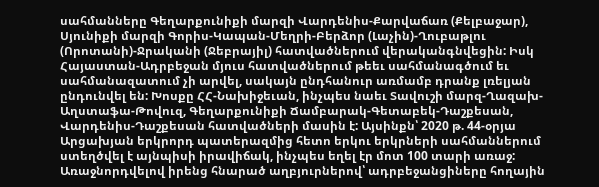սահմանները Գեղարքունիքի մարզի Վարդենիս-Քարվաճառ (Քելբաջար), Սյունիքի մարզի Գորիս-Կապան-Մեղրի-Բերձոր (Լաչին)-Ղուբաթլու (Որոտանի)-Ջրականի (Ջեբրայիլ) հատվածներում վերականգնվեցին: Իսկ Հայաստան-Ադրբեջան մյուս հատվածներում թեեւ սահմանագծում եւ սահմանազատում չի արվել, սակայն ընդհանուր առմամբ դրանք լռելյան ընդունվել են: Խոսքը ՀՀ-Նախիջեւան, ինչպես նաեւ Տավուշի մարզ-Ղազախ-Աղստաֆա-Թովուզ, Գեղարքունիքի Ճամբարակ-Գետաբեկ-Դաշքեսան, Վարդենիս-Դաշքեսան հատվածների մասին է: Այսինքն՝ 2020 թ. 44-օրյա Արցախյան երկրորդ պատերազմից հետո երկու երկրների սահմաններում ստեղծվել է այնպիսի իրավիճակ, ինչպես եղել էր մոտ 100 տարի առաջ: Առաջնորդվելով իրենց հնարած աղբյուրներով՝ ադրբեջանցիները հողային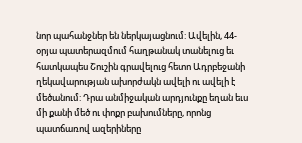նոր պահանջներ են ներկայացնում: Ավելին, 44-օրյա պատերազմում հաղթանակ տանելուց եւ հատկապես Շուշին գրավելուց հետո Ադրբեջանի ղեկավարության ախորժակն ավելի ու ավելի է մեծանում: Դրա անմիջական արդյունքը եղան եւս մի քանի մեծ ու փոքր բախումները, որոնց պատճառով ազերիները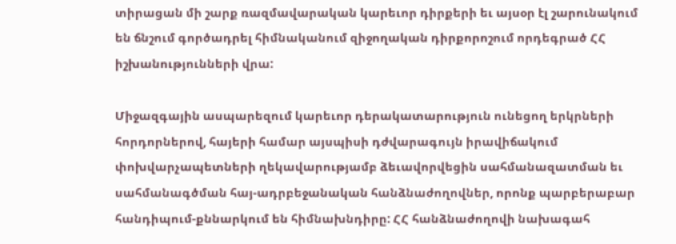տիրացան մի շարք ռազմավարական կարեւոր դիրքերի եւ այսօր էլ շարունակում են ճնշում գործադրել հիմնականում զիջողական դիրքորոշում որդեգրած ՀՀ իշխանությունների վրա:

Միջազգային ասպարեզում կարեւոր դերակատարություն ունեցող երկրների հորդորներով, հայերի համար այսպիսի դժվարագույն իրավիճակում փոխվարչապետների ղեկավարությամբ ձեւավորվեցին սահմանազատման եւ սահմանագծման հայ-ադրբեջանական հանձնաժողովներ, որոնք պարբերաբար հանդիպում-քննարկում են հիմնախնդիրը: ՀՀ հանձնաժողովի նախագահ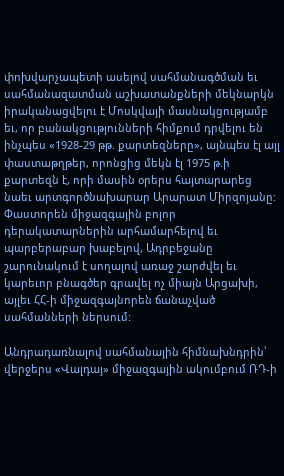փոխվարչապետի ասելով սահմանագծման եւ սահմանազատման աշխատանքների մեկնարկն իրականացվելու է Մոսկվայի մասնակցությամբ եւ, որ բանակցությունների հիմքում դրվելու են ինչպես «1928-29 թթ. քարտեզները», այնպես էլ այլ փաստաթղթեր, որոնցից մեկն էլ 1975 թ.ի քարտեզն է, որի մասին օրերս հայտարարեց նաեւ արտգործնախարար Արարատ Միրզոյանը: Փաստորեն միջազգային բոլոր դերակատարներին արհամարհելով եւ պարբերաբար խաբելով, Ադրբեջանը շարունակում է սողալով առաջ շարժվել եւ կարեւոր բնագծեր գրավել ոչ միայն Արցախի, այլեւ ՀՀ-ի միջազգայնորեն ճանաչված սահմանների ներսում:

Անդրադառնալով սահմանային հիմնախնդրին՝ վերջերս «Վալդայ» միջազգային ակումբում ՌԴ-ի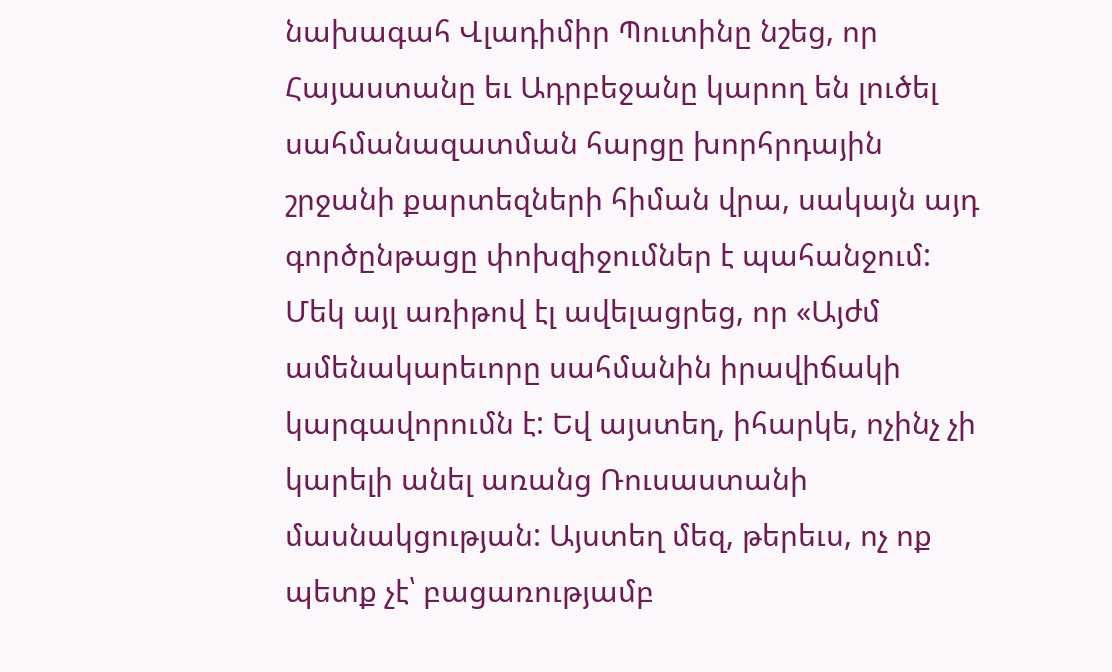նախագահ Վլադիմիր Պուտինը նշեց, որ Հայաստանը եւ Ադրբեջանը կարող են լուծել սահմանազատման հարցը խորհրդային շրջանի քարտեզների հիման վրա, սակայն այդ գործընթացը փոխզիջումներ է պահանջում: Մեկ այլ առիթով էլ ավելացրեց, որ «Այժմ ամենակարեւորը սահմանին իրավիճակի կարգավորումն է: Եվ այստեղ, իհարկե, ոչինչ չի կարելի անել առանց Ռուսաստանի մասնակցության: Այստեղ մեզ, թերեւս, ոչ ոք պետք չէ՝ բացառությամբ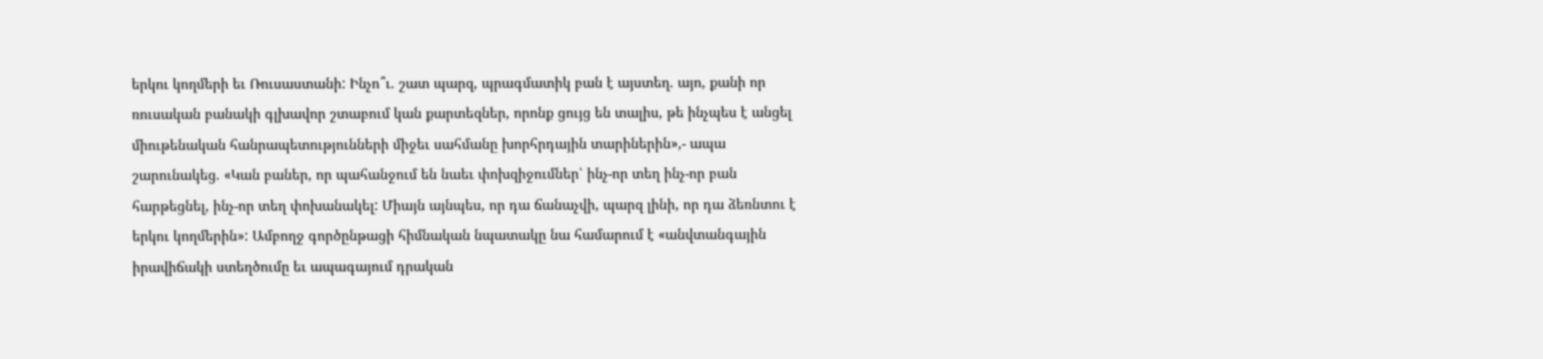երկու կողմերի եւ Ռուսաստանի: Ինչո՞ւ. շատ պարզ, պրագմատիկ բան է այստեղ. այո, քանի որ ռուսական բանակի գլխավոր շտաբում կան քարտեզներ, որոնք ցույց են տալիս, թե ինչպես է անցել միութենական հանրապետությունների միջեւ սահմանը խորհրդային տարիներին»,- ապա շարունակեց. «Կան բաներ, որ պահանջում են նաեւ փոխզիջումներ՝ ինչ-որ տեղ ինչ-որ բան հարթեցնել, ինչ-որ տեղ փոխանակել: Միայն այնպես, որ դա ճանաչվի, պարզ լինի, որ դա ձեռնտու է երկու կողմերին»: Ամբողջ գործընթացի հիմնական նպատակը նա համարում է «անվտանգային իրավիճակի ստեղծումը եւ ապագայում դրական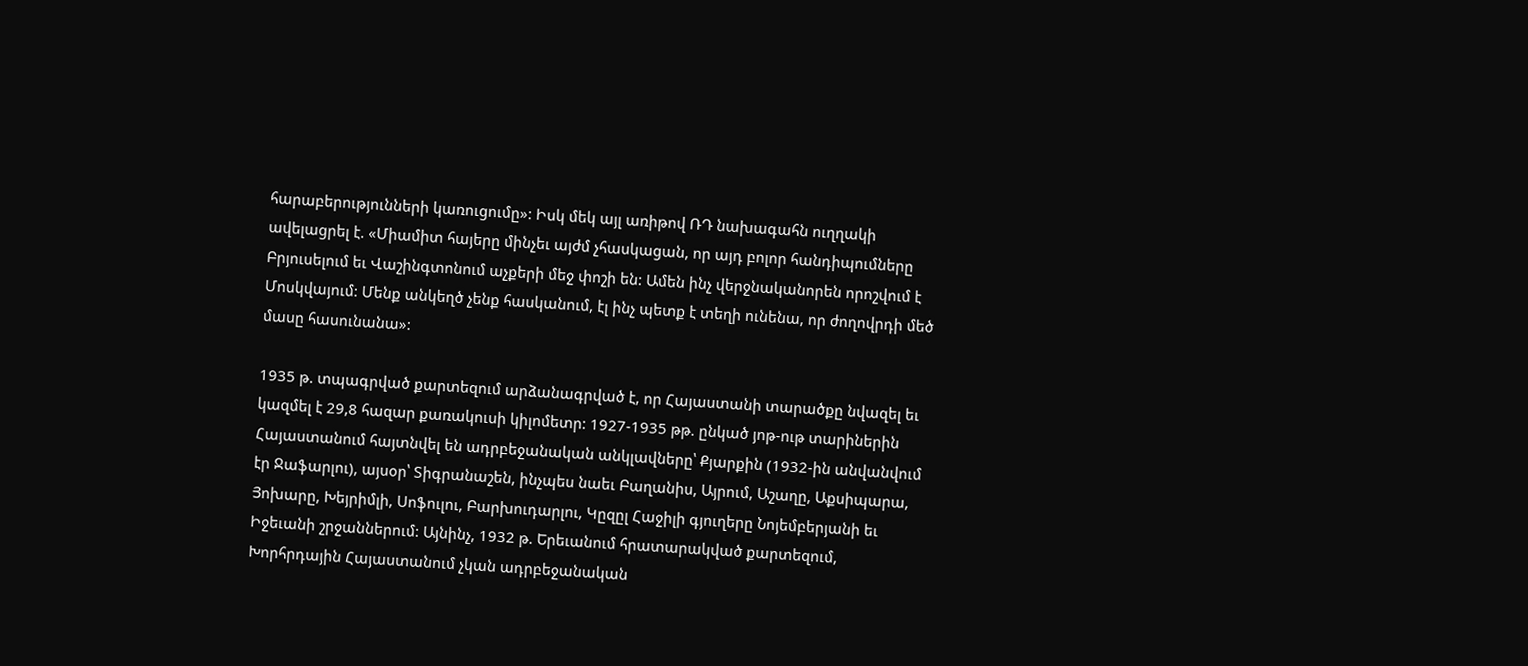հարաբերությունների կառուցումը»: Իսկ մեկ այլ առիթով ՌԴ նախագահն ուղղակի ավելացրել է. «Միամիտ հայերը մինչեւ այժմ չհասկացան, որ այդ բոլոր հանդիպումները Բրյուսելում եւ Վաշինգտոնում աչքերի մեջ փոշի են: Ամեն ինչ վերջնականորեն որոշվում է Մոսկվայում: Մենք անկեղծ չենք հասկանում, էլ ինչ պետք է տեղի ունենա, որ ժողովրդի մեծ մասը հասունանա»:

1935 թ. տպագրված քարտեզում արձանագրված է, որ Հայաստանի տարածքը նվազել եւ կազմել է 29,8 հազար քառակուսի կիլոմետր: 1927-1935 թթ. ընկած յոթ-ութ տարիներին Հայաստանում հայտնվել են ադրբեջանական անկլավները՝ Քյարքին (1932-ին անվանվում էր Ջաֆարլու), այսօր՝ Տիգրանաշեն, ինչպես նաեւ Բաղանիս, Այրում, Աշաղը, Աքսիպարա, Յոխարը, Խեյրիմլի, Սոֆուլու, Բարխուդարլու, Կըզըլ Հաջիլի գյուղերը Նոյեմբերյանի եւ Իջեւանի շրջաններում: Այնինչ, 1932 թ. Երեւանում հրատարակված քարտեզում, Խորհրդային Հայաստանում չկան ադրբեջանական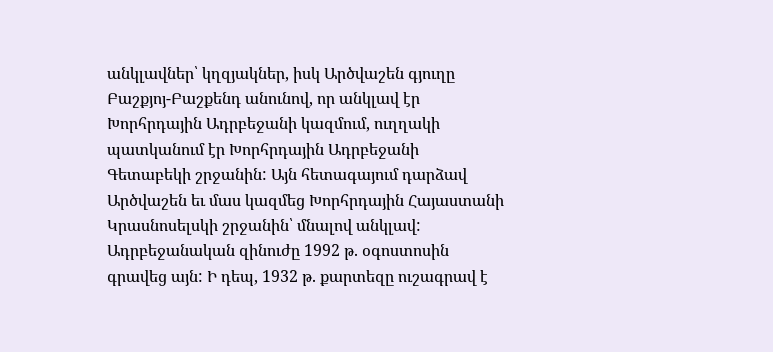անկլավներ՝ կղզյակներ, իսկ Արծվաշեն գյուղը Բաշքյոյ-Բաշքենդ անունով, որ անկլավ էր Խորհրդային Ադրբեջանի կազմում, ուղղակի պատկանում էր Խորհրդային Ադրբեջանի Գետաբեկի շրջանին: Այն հետագայում դարձավ Արծվաշեն եւ մաս կազմեց Խորհրդային Հայաստանի Կրասնոսելսկի շրջանին՝ մնալով անկլավ: Ադրբեջանական զինուժը 1992 թ. օգոստոսին գրավեց այն: Ի դեպ, 1932 թ. քարտեզը ուշագրավ է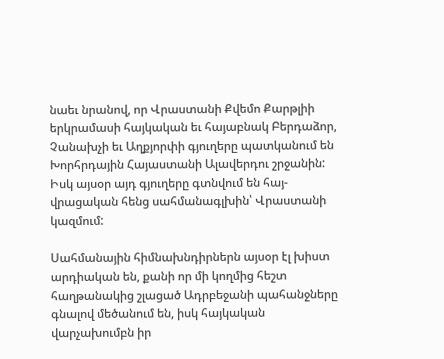նաեւ նրանով, որ Վրաստանի Քվեմո Քարթլիի երկրամասի հայկական եւ հայաբնակ Բերդաձոր, Չանախչի եւ Աղքյորփի գյուղերը պատկանում են Խորհրդային Հայաստանի Ալավերդու շրջանին: Իսկ այսօր այդ գյուղերը գտնվում են հայ-վրացական հենց սահմանագլխին՝ Վրաստանի կազմում:

Սահմանային հիմնախնդիրներն այսօր էլ խիստ արդիական են, քանի որ մի կողմից հեշտ հաղթանակից շլացած Ադրբեջանի պահանջները գնալով մեծանում են, իսկ հայկական վարչախումբն իր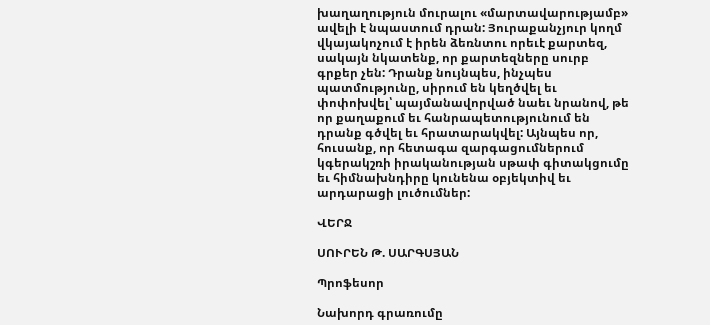խաղաղություն մուրալու «մարտավարությամբ» ավելի է նպաստում դրան: Յուրաքանչյուր կողմ վկայակոչում է իրեն ձեռնտու որեւէ քարտեզ, սակայն նկատենք, որ քարտեզները սուրբ գրքեր չեն: Դրանք նույնպես, ինչպես պատմությունը, սիրում են կեղծվել եւ փոփոխվել՝ պայմանավորված նաեւ նրանով, թե որ քաղաքում եւ հանրապետությունում են դրանք գծվել եւ հրատարակվել: Այնպես որ, հուսանք, որ հետագա զարգացումներում կգերակշռի իրականության սթափ գիտակցումը եւ հիմնախնդիրը կունենա օբյեկտիվ եւ արդարացի լուծումներ:

ՎԵՐՋ

ՍՈՒՐԵՆ Թ. ՍԱՐԳՍՅԱՆ

Պրոֆեսոր

Նախորդ գրառումը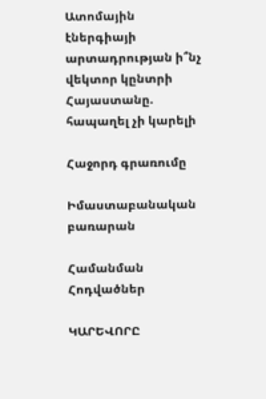Ատոմային էներգիայի արտադրության ի՞նչ վեկտոր կընտրի Հայաստանը. հապաղել չի կարելի

Հաջորդ գրառումը

Իմաստաբանական բառարան

Համանման Հոդվածներ

ԿԱՐԵՎՈՐԸ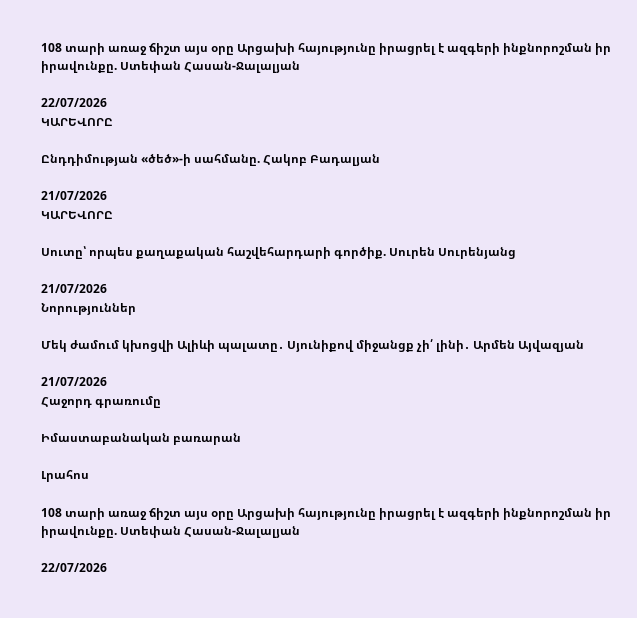108 տարի առաջ ճիշտ այս օրը Արցախի հայությունը իրացրել է ազգերի ինքնորոշման իր իրավունքը. Ստեփան Հասան-Ջալալյան

22/07/2026
ԿԱՐԵՎՈՐԸ

Ընդդիմության «ծեծ»-ի սահմանը. Հակոբ Բադալյան

21/07/2026
ԿԱՐԵՎՈՐԸ

Սուտը՝ որպես քաղաքական հաշվեհարդարի գործիք. Սուրեն Սուրենյանց

21/07/2026
Նորություններ

Մեկ ժամում կխոցվի Ալիևի պալատը․ Սյունիքով միջանցք չի՛ լինի․ Արմեն Այվազյան

21/07/2026
Հաջորդ գրառումը

Իմաստաբանական բառարան

Լրահոս

108 տարի առաջ ճիշտ այս օրը Արցախի հայությունը իրացրել է ազգերի ինքնորոշման իր իրավունքը. Ստեփան Հասան-Ջալալյան

22/07/2026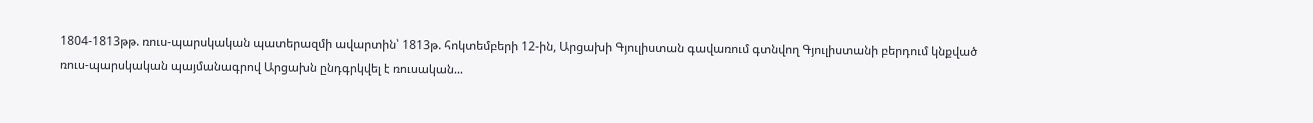1804-1813թթ. ռուս-պարսկական պատերազմի ավարտին՝ 1813թ. հոկտեմբերի 12-ին, Արցախի Գյուլիստան գավառում գտնվող Գյուլիստանի բերդում կնքված ռուս-պարսկական պայմանագրով Արցախն ընդգրկվել է ռուսական...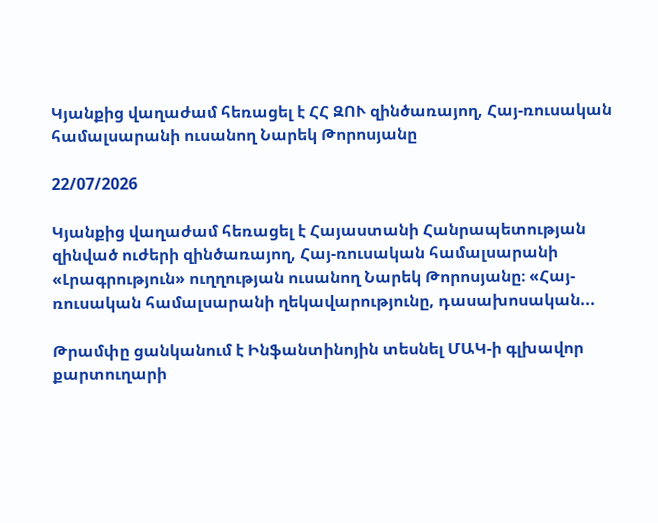Կյանքից վաղաժամ հեռացել է ՀՀ ԶՈՒ զինծառայող, Հայ-ռուսական համալսարանի ուսանող Նարեկ Թորոսյանը

22/07/2026

Կյանքից վաղաժամ հեռացել է Հայաստանի Հանրապետության զինված ուժերի զինծառայող, Հայ-ռուսական համալսարանի «Լրագրություն» ուղղության ուսանող Նարեկ Թորոսյանը։ «Հայ-ռուսական համալսարանի ղեկավարությունը, դասախոսական...

Թրամփը ցանկանում է Ինֆանտինոյին տեսնել ՄԱԿ-ի գլխավոր քարտուղարի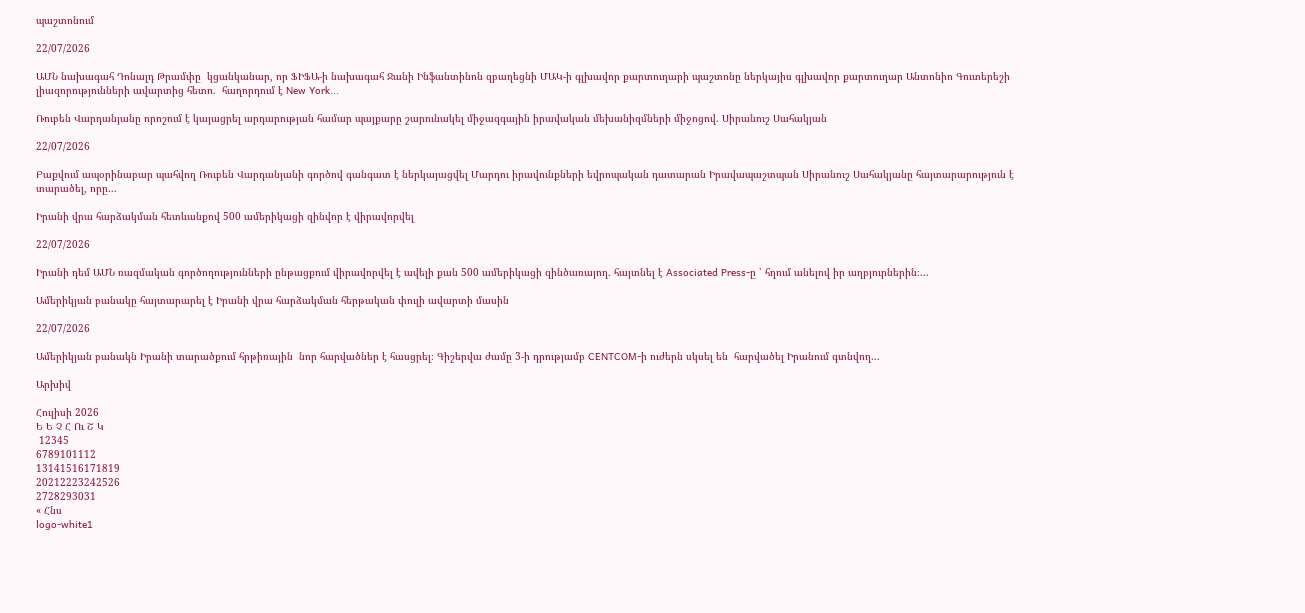պաշտոնում

22/07/2026

ԱՄՆ նախագահ Դոնալդ Թրամփը  կցանկանար, որ ՖԻՖԱ-ի նախագահ Ջանի Ինֆանտինոն զբաղեցնի ՄԱԿ-ի գլխավոր քարտուղարի պաշտոնը ներկայիս գլխավոր քարտուղար Անտոնիո Գուտերեշի լիազորությունների ավարտից հետո.  հաղորդում է New York...

Ռուբեն Վարդանյանը որոշում է կայացրել արդարության համար պայքարը շարունակել միջազգային իրավական մեխանիզմների միջոցով. Սիրանուշ Սահակյան

22/07/2026

Բաքվում ապօրինաբար պահվող Ռուբեն Վարդանյանի գործով գանգատ է ներկայացվել Մարդու իրավունքների եվրոպական դատարան Իրավապաշտպան Սիրանուշ Սահակյանը հայտարարություն է տարածել, որը...

Իրանի վրա հարձակման հետևանքով 500 ամերիկացի զինվոր է վիրավորվել

22/07/2026

Իրանի դեմ ԱՄՆ ռազմական գործողությունների ընթացքում վիրավորվել է ավելի քան 500 ամերիկացի զինծառայող. հայտնել է Associated Press-ը ՝ հղում անելով իր աղբյուրներին։...

Ամերիկյան բանակը հայտարարել է Իրանի վրա հարձակման հերթական փուլի ավարտի մասին

22/07/2026

Ամերիկյան բանակն Իրանի տարածքում հրթիռային  նոր հարվածներ է հասցրել։ Գիշերվա ժամը 3-ի դրությամբ CENTCOM-ի ուժերն սկսել են  հարվածել Իրանում գտնվող...

Արխիվ

Հուլիսի 2026
Ե Ե Չ Հ Ու Շ Կ
 12345
6789101112
13141516171819
20212223242526
2728293031
« Հնս
logo-white1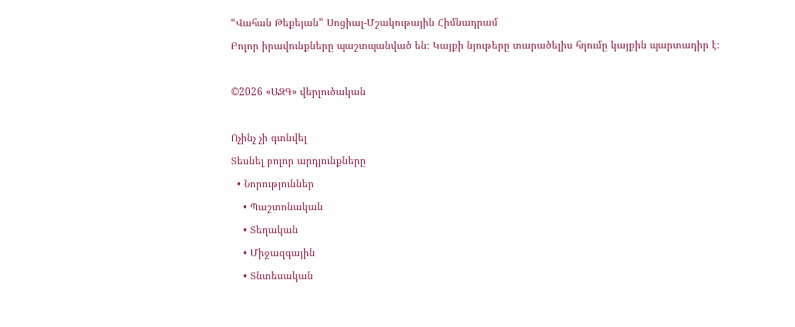“Վահան Թեքեյան” Սոցիալ-Մշակութային Հիմնադրամ
Բոլոր իրավունքները պաշտպանված են։ Կայքի նյութերը տարածելիս հղումը կայքին պարտադիր է։

©2026 «ԱԶԳ» վերլուծական

Ոչինչ չի գտնվել
Տեսնել բոլոր արդյունքները
  • Նորություններ
    • Պաշտոնական
    • Տեղական
    • Միջազգային
    • Տնտեսական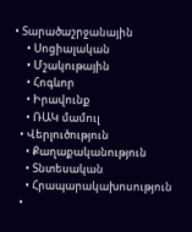• Տարածաշրջանային
    • Սոցիալական
    • Մշակութային
    • Հոգևոր
    • Իրավունք
    • ՌԱԿ մամուլ
  • Վերլուծություն
    • Քաղաքականություն
    • Տնտեսական
    • Հրապարակախոսություն
  •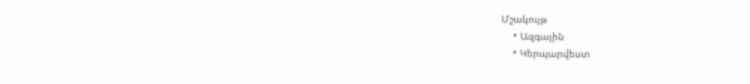Մշակույթ
    • Ազգային
    • Կերպարվեստ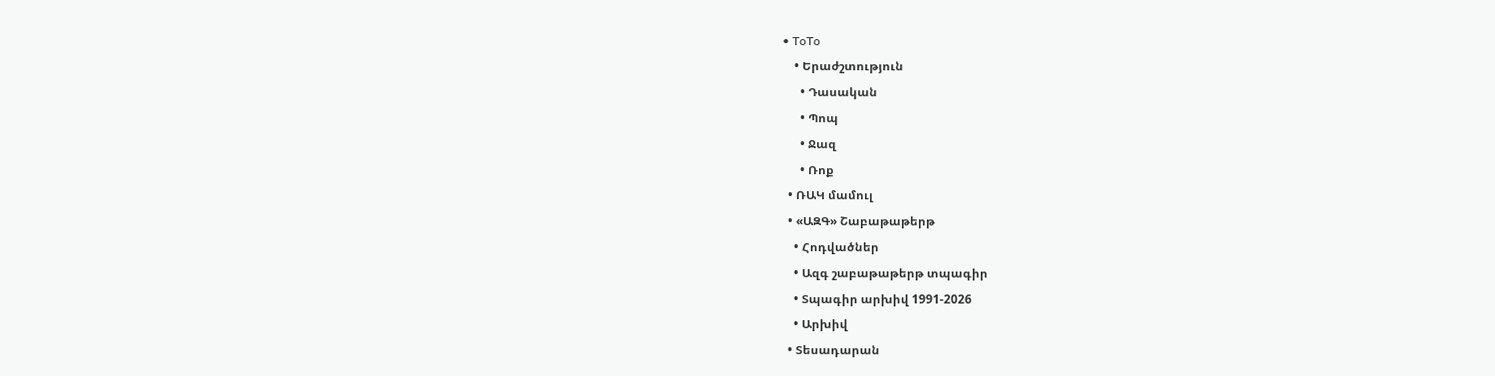• ToTo
    • Երաժշտություն
      • Դասական
      • Պոպ
      • Ջազ
      • Ռոք
  • ՌԱԿ մամուլ
  • «ԱԶԳ» Շաբաթաթերթ
    • Հոդվածներ
    • Ազգ շաբաթաթերթ տպագիր
    • Տպագիր արխիվ 1991-2026
    • Արխիվ
  • Տեսադարան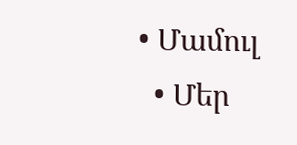• Մամուլ
  • Մեր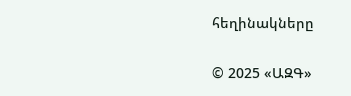հեղինակները

© 2025 «ԱԶԳ»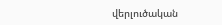վերլուծական